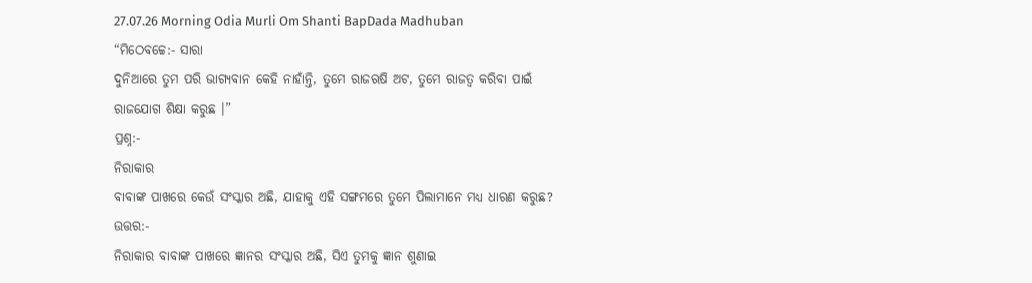27.07.26 Morning Odia Murli Om Shanti BapDada Madhuban
“ମିଠେବଚ୍ଚେ:- ସାରା
ଦୁନିଆରେ ତୁମ ପରି ଭାଗ୍ୟବାନ କେହି ନାହାଁନ୍ତି, ତୁମେ ରାଜଋଷି ଅଟ, ତୁମେ ରାଜତ୍ୱ କରିବା ପାଇଁ
ରାଜଯୋଗ ଶିକ୍ଷା କରୁଛ ।”
ପ୍ରଶ୍ନ:-
ନିରାକାର
ବାବାଙ୍କ ପାଖରେ କେଉଁ ସଂସ୍କାର ଅଛି, ଯାହାକୁ ଏହି ସଙ୍ଗମରେ ତୁମେ ପିଲାମାନେ ମଧ୍ୟ ଧାରଣ କରୁଛ?
ଉତ୍ତର:-
ନିରାକାର ବାବାଙ୍କ ପାଖରେ ଜ୍ଞାନର ସଂସ୍କାର ଅଛି, ସିଏ ତୁମକୁ ଜ୍ଞାନ ଶୁଣାଇ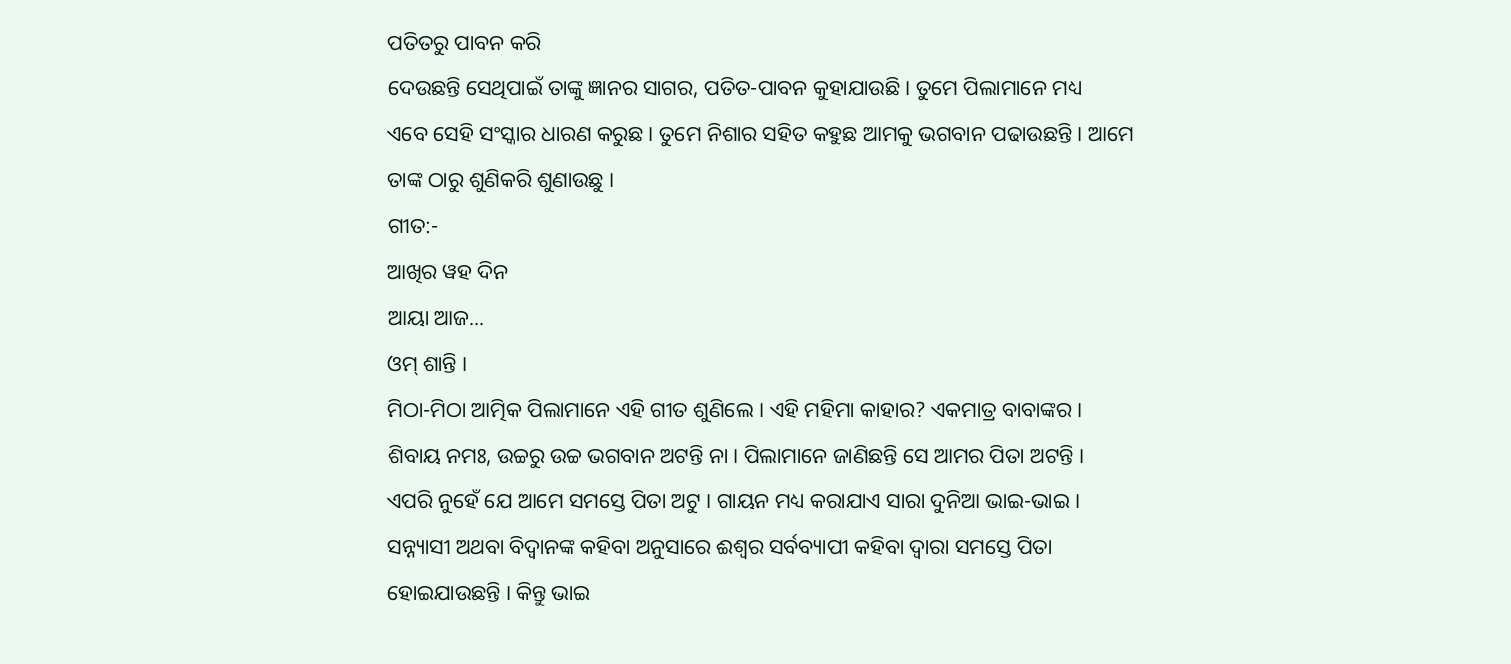ପତିତରୁ ପାବନ କରି
ଦେଉଛନ୍ତି ସେଥିପାଇଁ ତାଙ୍କୁ ଜ୍ଞାନର ସାଗର, ପତିତ-ପାବନ କୁହାଯାଉଛି । ତୁମେ ପିଲାମାନେ ମଧ୍ୟ
ଏବେ ସେହି ସଂସ୍କାର ଧାରଣ କରୁଛ । ତୁମେ ନିଶାର ସହିତ କହୁଛ ଆମକୁ ଭଗବାନ ପଢାଉଛନ୍ତି । ଆମେ
ତାଙ୍କ ଠାରୁ ଶୁଣିକରି ଶୁଣାଉଛୁ ।
ଗୀତ:-
ଆଖିର ୱହ ଦିନ
ଆୟା ଆଜ...
ଓମ୍ ଶାନ୍ତି ।
ମିଠା-ମିଠା ଆତ୍ମିକ ପିଲାମାନେ ଏହି ଗୀତ ଶୁଣିଲେ । ଏହି ମହିମା କାହାର? ଏକମାତ୍ର ବାବାଙ୍କର ।
ଶିବାୟ ନମଃ, ଉଚ୍ଚରୁ ଉଚ୍ଚ ଭଗବାନ ଅଟନ୍ତି ନା । ପିଲାମାନେ ଜାଣିଛନ୍ତି ସେ ଆମର ପିତା ଅଟନ୍ତି ।
ଏପରି ନୁହେଁ ଯେ ଆମେ ସମସ୍ତେ ପିତା ଅଟୁ । ଗାୟନ ମଧ୍ୟ କରାଯାଏ ସାରା ଦୁନିଆ ଭାଇ-ଭାଇ ।
ସନ୍ନ୍ୟାସୀ ଅଥବା ବିଦ୍ୱାନଙ୍କ କହିବା ଅନୁସାରେ ଈଶ୍ୱର ସର୍ବବ୍ୟାପୀ କହିବା ଦ୍ୱାରା ସମସ୍ତେ ପିତା
ହୋଇଯାଉଛନ୍ତି । କିନ୍ତୁ ଭାଇ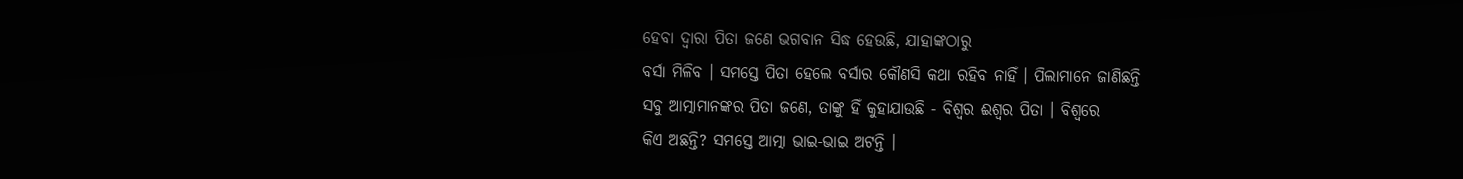ହେବା ଦ୍ୱାରା ପିତା ଜଣେ ଭଗବାନ ସିଦ୍ଧ ହେଉଛି, ଯାହାଙ୍କଠାରୁ
ବର୍ସା ମିଳିବ । ସମସ୍ତେ ପିତା ହେଲେ ବର୍ସାର କୌଣସି କଥା ରହିବ ନାହିଁ । ପିଲାମାନେ ଜାଣିଛନ୍ତି
ସବୁ ଆତ୍ମାମାନଙ୍କର ପିତା ଜଣେ, ତାଙ୍କୁ ହିଁ କୁହାଯାଉଛି - ବିଶ୍ୱର ଈଶ୍ୱର ପିତା । ବିଶ୍ୱରେ
କିଏ ଅଛନ୍ତି? ସମସ୍ତେ ଆତ୍ମା ଭାଇ-ଭାଇ ଅଟନ୍ତି ।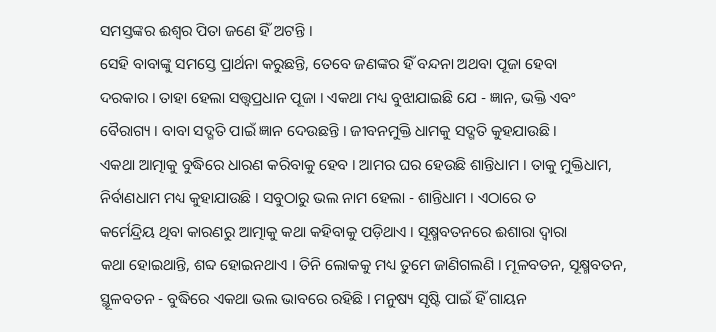ସମସ୍ତଙ୍କର ଈଶ୍ୱର ପିତା ଜଣେ ହିଁ ଅଟନ୍ତି ।
ସେହି ବାବାଙ୍କୁ ସମସ୍ତେ ପ୍ରାର୍ଥନା କରୁଛନ୍ତି, ତେବେ ଜଣଙ୍କର ହିଁ ବନ୍ଦନା ଅଥବା ପୂଜା ହେବା
ଦରକାର । ତାହା ହେଲା ସତ୍ତ୍ୱପ୍ରଧାନ ପୂଜା । ଏକଥା ମଧ୍ୟ ବୁଝାଯାଇଛି ଯେ - ଜ୍ଞାନ, ଭକ୍ତି ଏବଂ
ବୈରାଗ୍ୟ । ବାବା ସଦ୍ଗତି ପାଇଁ ଜ୍ଞାନ ଦେଉଛନ୍ତି । ଜୀବନମୁକ୍ତି ଧାମକୁ ସଦ୍ଗତି କୁହଯାଉଛି ।
ଏକଥା ଆତ୍ମାକୁ ବୁଦ୍ଧିରେ ଧାରଣ କରିବାକୁ ହେବ । ଆମର ଘର ହେଉଛି ଶାନ୍ତିଧାମ । ତାକୁ ମୁକ୍ତିଧାମ,
ନିର୍ବାଣଧାମ ମଧ୍ୟ କୁହାଯାଉଛି । ସବୁଠାରୁ ଭଲ ନାମ ହେଲା - ଶାନ୍ତିଧାମ । ଏଠାରେ ତ
କର୍ମେନ୍ଦ୍ରିୟ ଥିବା କାରଣରୁ ଆତ୍ମାକୁ କଥା କହିବାକୁ ପଡ଼ିଥାଏ । ସୂକ୍ଷ୍ମବତନରେ ଈଶାରା ଦ୍ୱାରା
କଥା ହୋଇଥାନ୍ତି, ଶବ୍ଦ ହୋଇନଥାଏ । ତିନି ଲୋକକୁ ମଧ୍ୟ ତୁମେ ଜାଣିଗଲଣି । ମୂଳବତନ, ସୂକ୍ଷ୍ମବତନ,
ସ୍ଥୂଳବତନ - ବୁଦ୍ଧିରେ ଏକଥା ଭଲ ଭାବରେ ରହିଛି । ମନୁଷ୍ୟ ସୃଷ୍ଟି ପାଇଁ ହିଁ ଗାୟନ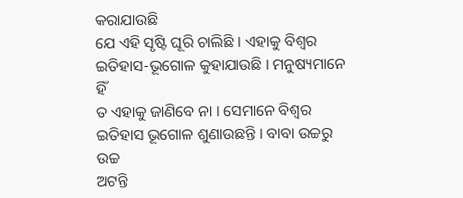କରାଯାଉଛି
ଯେ ଏହି ସୃଷ୍ଟି ଘୂରି ଚାଲିଛି । ଏହାକୁ ବିଶ୍ୱର ଇତିହାସ-ଭୂଗୋଳ କୁହାଯାଉଛି । ମନୁଷ୍ୟମାନେ ହିଁ
ତ ଏହାକୁ ଜାଣିବେ ନା । ସେମାନେ ବିଶ୍ୱର ଇତିହାସ ଭୂଗୋଳ ଶୁଣାଉଛନ୍ତି । ବାବା ଉଚ୍ଚରୁ ଉଚ୍ଚ
ଅଟନ୍ତି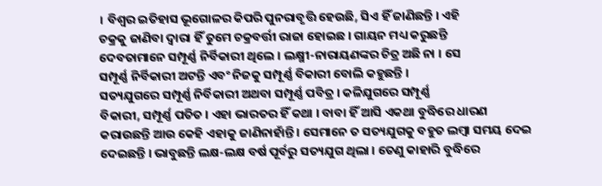। ବିଶ୍ୱର ଇତିହାସ ଭୂଗୋଳର କିପରି ପୁନରାବୃତ୍ତି ହେଉଛି, ସିଏ ହିଁ ଜାଣିଛନ୍ତି । ଏହି
ଚକ୍ରକୁ ଜାଣିବା ଦ୍ୱାରା ହିଁ ତୁମେ ଚକ୍ରବର୍ତ୍ତୀ ରାଜା ହୋଇଛ । ଗାୟନ ମଧ୍ୟ କରୁଛନ୍ତି
ଦେବତାମାନେ ସମ୍ପୂର୍ଣ୍ଣ ନିର୍ବିକାରୀ ଥିଲେ । ଲକ୍ଷ୍ମୀ-ନାରାୟଣଙ୍କର ଚିତ୍ର ଅଛି ନା । ସେ
ସମ୍ପୂର୍ଣ୍ଣ ନିର୍ବିକାରୀ ଅଟନ୍ତି ଏବଂ ନିଜକୁ ସମ୍ପୂର୍ଣ୍ଣ ବିକାରୀ ବୋଲି କହୁଛନ୍ତି ।
ସତ୍ୟଯୁଗରେ ସମ୍ପୂର୍ଣ୍ଣ ନିର୍ବିକାରୀ ଅଥବା ସମ୍ପୂର୍ଣ୍ଣ ପବିତ୍ର । କଳିଯୁଗରେ ସମ୍ପୂର୍ଣ୍ଣ
ବିକାରୀ, ସମ୍ପୂର୍ଣ୍ଣ ପତିତ । ଏହା ଭାରତର ହିଁ କଥା । ବାବା ହିଁ ଆସି ଏକଥା ବୁଦ୍ଧିରେ ଧାରଣ
କରାଉଛନ୍ତି ଆଉ କେହି ଏହାକୁ ଜାଣିନାହାଁନ୍ତି । ସେମାନେ ତ ସତ୍ୟଯୁଗକୁ ବହୁତ ଲମ୍ବା ସମୟ ଦେଇ
ଦେଇଛନ୍ତି । ଭାବୁଛନ୍ତି ଲକ୍ଷ-ଲକ୍ଷ ବର୍ଷ ପୂର୍ବରୁ ସତ୍ୟଯୁଗ ଥିଲା । ତେଣୁ କାହାରି ବୁଦ୍ଧିରେ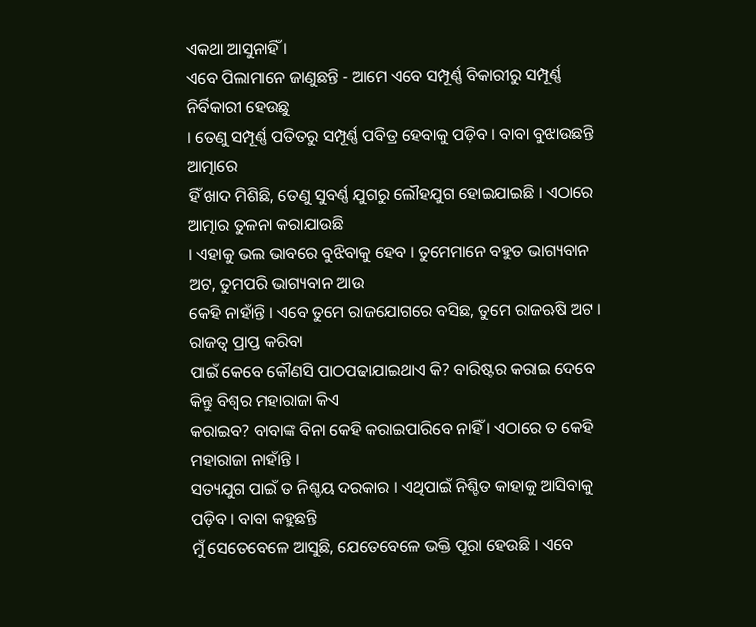ଏକଥା ଆସୁନାହିଁ ।
ଏବେ ପିଲାମାନେ ଜାଣୁଛନ୍ତି - ଆମେ ଏବେ ସମ୍ପୂର୍ଣ୍ଣ ବିକାରୀରୁ ସମ୍ପୂର୍ଣ୍ଣ ନିର୍ବିକାରୀ ହେଉଛୁ
। ତେଣୁ ସମ୍ପୂର୍ଣ୍ଣ ପତିତରୁ ସମ୍ପୂର୍ଣ୍ଣ ପବିତ୍ର ହେବାକୁ ପଡ଼ିବ । ବାବା ବୁଝାଉଛନ୍ତି ଆତ୍ମାରେ
ହିଁ ଖାଦ ମିଶିଛି, ତେଣୁ ସୁବର୍ଣ୍ଣ ଯୁଗରୁ ଲୌହଯୁଗ ହୋଇଯାଇଛି । ଏଠାରେ ଆତ୍ମାର ତୁଳନା କରାଯାଉଛି
। ଏହାକୁ ଭଲ ଭାବରେ ବୁଝିବାକୁ ହେବ । ତୁମେମାନେ ବହୁତ ଭାଗ୍ୟବାନ ଅଟ, ତୁମପରି ଭାଗ୍ୟବାନ ଆଉ
କେହି ନାହାଁନ୍ତି । ଏବେ ତୁମେ ରାଜଯୋଗରେ ବସିଛ, ତୁମେ ରାଜଋଷି ଅଟ । ରାଜତ୍ୱ ପ୍ରାପ୍ତ କରିବା
ପାଇଁ କେବେ କୌଣସି ପାଠପଢାଯାଇଥାଏ କି? ବାରିଷ୍ଟର କରାଇ ଦେବେ କିନ୍ତୁ ବିଶ୍ୱର ମହାରାଜା କିଏ
କରାଇବ? ବାବାଙ୍କ ବିନା କେହି କରାଇପାରିବେ ନାହିଁ । ଏଠାରେ ତ କେହି ମହାରାଜା ନାହାଁନ୍ତି ।
ସତ୍ୟଯୁଗ ପାଇଁ ତ ନିଶ୍ଚୟ ଦରକାର । ଏଥିପାଇଁ ନିଶ୍ଚିତ କାହାକୁ ଆସିବାକୁ ପଡ଼ିବ । ବାବା କହୁଛନ୍ତି
ମୁଁ ସେତେବେଳେ ଆସୁଛି, ଯେତେବେଳେ ଭକ୍ତି ପୂରା ହେଉଛି । ଏବେ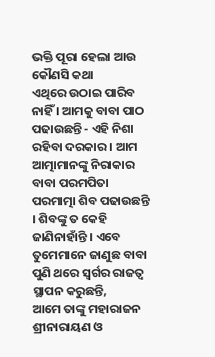ଭକ୍ତି ପୂରା ହେଲା ଆଉ କୌଣସି କଥା
ଏଥିରେ ଉଠାଇ ପାରିବ ନାହିଁ । ଆମକୁ ବାବା ପାଠ ପଢାଉଛନ୍ତି - ଏହି ନିଶା ରହିବା ଦରକାର । ଆମ
ଆତ୍ମାମାନଙ୍କୁ ନିରାକାର ବାବା ପରମପିତା ପରମାତ୍ମା ଶିବ ପଢାଉଛନ୍ତି । ଶିବଙ୍କୁ ତ କେହି
ଜାଣିନାହାଁନ୍ତି । ଏବେ ତୁମେମାନେ ଜାଣୁଛ ବାବା ପୁଣି ଥରେ ସ୍ୱର୍ଗର ରାଜତ୍ୱ ସ୍ଥାପନ କରୁଛନ୍ତି,
ଆମେ ତାଙ୍କୁ ମହାରାଜନ ଶ୍ରୀନାରାୟଣ ଓ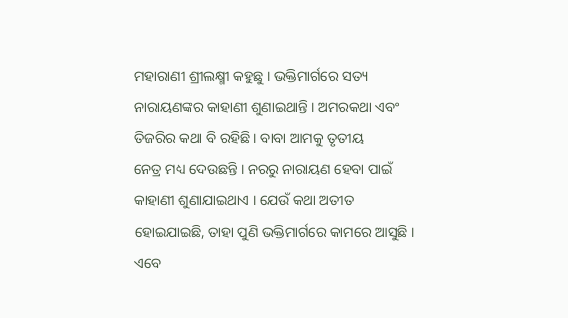ମହାରାଣୀ ଶ୍ରୀଲକ୍ଷ୍ମୀ କହୁଛୁ । ଭକ୍ତିମାର୍ଗରେ ସତ୍ୟ
ନାରାୟଣଙ୍କର କାହାଣୀ ଶୁଣାଇଥାନ୍ତି । ଅମରକଥା ଏବଂ ତିଜରିର କଥା ବି ରହିଛି । ବାବା ଆମକୁ ତୃତୀୟ
ନେତ୍ର ମଧ୍ୟ ଦେଉଛନ୍ତି । ନରରୁ ନାରାୟଣ ହେବା ପାଇଁ କାହାଣୀ ଶୁଣାଯାଇଥାଏ । ଯେଉଁ କଥା ଅତୀତ
ହୋଇଯାଇଛି, ତାହା ପୁଣି ଭକ୍ତିମାର୍ଗରେ କାମରେ ଆସୁଛି । ଏବେ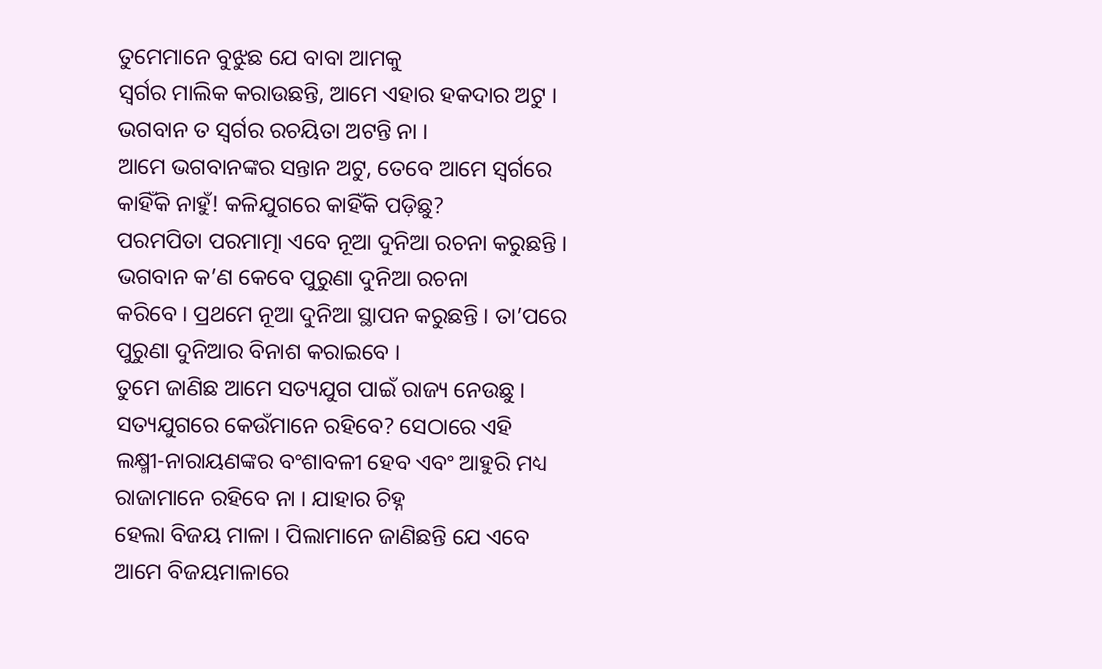ତୁମେମାନେ ବୁଝୁଛ ଯେ ବାବା ଆମକୁ
ସ୍ୱର୍ଗର ମାଲିକ କରାଉଛନ୍ତି, ଆମେ ଏହାର ହକଦାର ଅଟୁ । ଭଗବାନ ତ ସ୍ୱର୍ଗର ରଚୟିତା ଅଟନ୍ତି ନା ।
ଆମେ ଭଗବାନଙ୍କର ସନ୍ତାନ ଅଟୁ, ତେବେ ଆମେ ସ୍ୱର୍ଗରେ କାହିଁକି ନାହୁଁ! କଳିଯୁଗରେ କାହିଁକି ପଡ଼ିଛୁ?
ପରମପିତା ପରମାତ୍ମା ଏବେ ନୂଆ ଦୁନିଆ ରଚନା କରୁଛନ୍ତି । ଭଗବାନ କ’ଣ କେବେ ପୁରୁଣା ଦୁନିଆ ରଚନା
କରିବେ । ପ୍ରଥମେ ନୂଆ ଦୁନିଆ ସ୍ଥାପନ କରୁଛନ୍ତି । ତା’ପରେ ପୁରୁଣା ଦୁନିଆର ବିନାଶ କରାଇବେ ।
ତୁମେ ଜାଣିଛ ଆମେ ସତ୍ୟଯୁଗ ପାଇଁ ରାଜ୍ୟ ନେଉଛୁ । ସତ୍ୟଯୁଗରେ କେଉଁମାନେ ରହିବେ? ସେଠାରେ ଏହି
ଲକ୍ଷ୍ମୀ-ନାରାୟଣଙ୍କର ବଂଶାବଳୀ ହେବ ଏବଂ ଆହୁରି ମଧ୍ୟ ରାଜାମାନେ ରହିବେ ନା । ଯାହାର ଚିହ୍ନ
ହେଲା ବିଜୟ ମାଳା । ପିଲାମାନେ ଜାଣିଛନ୍ତି ଯେ ଏବେ ଆମେ ବିଜୟମାଳାରେ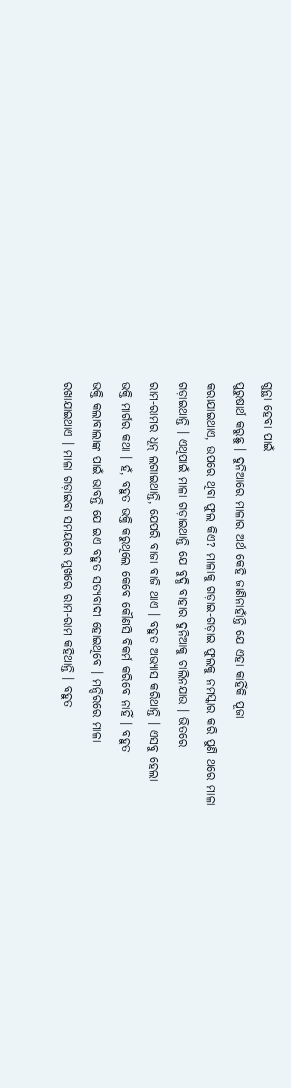ଗୁନ୍ଥା ହେବା ପାଇଁ
ପୁରୁଷାର୍ଥ କରୁଛୁ । ଦୁନିଆରେ ମାଳାର ଅର୍ଥ କେହି ଜାଣିନାହାଁନ୍ତି ଯେ ଏହା କାହିଁକି ପୂଜା
କରାଯାଇଥାଏ, ଉପରେ ଥିବା ଫୁଲ କିଏ? ମାଳାକୁ ଗଡ଼ାଇ-ଗଡ଼ାଇ ଫୁଲକୁ ନମସ୍କାର କରି ପୁଣି ଥରେ ମାଳା
ଗଡ଼ାଇଥାନ୍ତି । ଏଥିପାଇଁ ମାଳା ଗଡ଼ାଇଥାନ୍ତି ଯେ ବୁଦ୍ଧି ବାହାର ଦୁନିଆକୁ ଚାଲିନଯାଉ । ଭିତରେ
ରାମ-ରାମର ଧୂନ୍ ଲଗାଇଥାନ୍ତି, ଯେପରି ବାଜା ବାଜି ଥାଏ । ବହୁତ ଅଭ୍ୟାସ କରିଥାନ୍ତି । ଏସବୁ ହେଲା
ଭକ୍ତି ମାର୍ଗର କଥା । ହଁ, ବହୁତ ଭକ୍ତି କରୁଥିଲେ କେବେ କୌଣସି ବିକର୍ମ କରିବେ ନାହିଁ । ବହୁତ
ଭକ୍ତି କଲାବାଲାଙ୍କ ପାଇଁ ଭାବନ୍ତି ଯେ ଇଏ ବହୁତ ସତ୍ୟବାଦୀ ହୋଇଥିବେ । ମନ୍ଦିରରେ ମାଳା
ରଖାଯାଇଥାଏ । ମାଳା ଗଡ଼ାଇବା ସମୟରେ ମୁଖରେ ରାମ-ରାମ କହିଥାନ୍ତି । ବହୁତ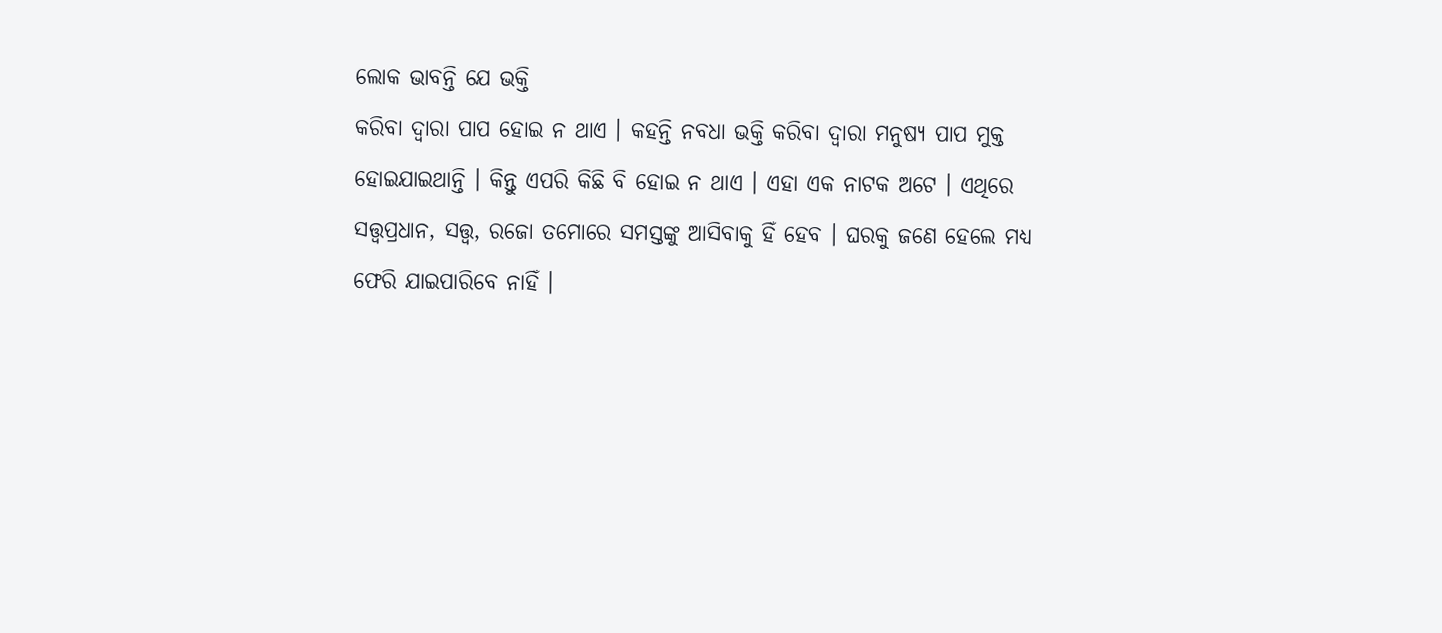ଲୋକ ଭାବନ୍ତି ଯେ ଭକ୍ତି
କରିବା ଦ୍ୱାରା ପାପ ହୋଇ ନ ଥାଏ । କହନ୍ତି ନବଧା ଭକ୍ତି କରିବା ଦ୍ୱାରା ମନୁଷ୍ୟ ପାପ ମୁକ୍ତ
ହୋଇଯାଇଥାନ୍ତି । କିନ୍ତୁ ଏପରି କିଛି ବି ହୋଇ ନ ଥାଏ । ଏହା ଏକ ନାଟକ ଅଟେ । ଏଥିରେ
ସତ୍ତ୍ୱପ୍ରଧାନ, ସତ୍ତ୍ୱ, ରଜୋ ତମୋରେ ସମସ୍ତଙ୍କୁ ଆସିବାକୁ ହିଁ ହେବ । ଘରକୁ ଜଣେ ହେଲେ ମଧ୍ୟ
ଫେରି ଯାଇପାରିବେ ନାହିଁ ।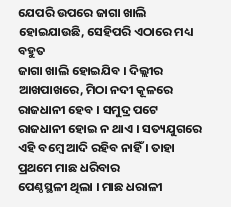ଯେପରି ଉପରେ ଜାଗା ଖାଲି ହୋଇଯାଉଛି, ସେହିପରି ଏଠାରେ ମଧ୍ୟ ବହୁତ
ଜାଗା ଖାଲି ହୋଇଯିବ । ଦିଲ୍ଲୀର ଆଖପାଖରେ, ମିଠା ନଦୀ କୂଳରେ ରାଜଧାନୀ ହେବ । ସମୁଦ୍ର ପଟେ
ରାଜଧାନୀ ହୋଇ ନ ଥାଏ । ସତ୍ୟଯୁଗରେ ଏହି ବମ୍ବେ ଆଦି ରହିବ ନାହିଁ । ତାହା ପ୍ରଥମେ ମାଛ ଧରିବାର
ପେଣ୍ଠସ୍ଥଳୀ ଥିଲା । ମାଛ ଧରାଳୀ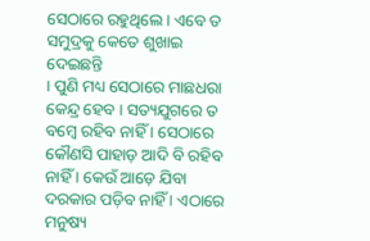ସେଠାରେ ରହୁଥିଲେ । ଏବେ ତ ସମୁଦ୍ରକୁ କେତେ ଶୁଖାଇ ଦେଇଛନ୍ତି
। ପୁଣି ମଧ୍ୟ ସେଠାରେ ମାଛଧରା କେନ୍ଦ୍ର ହେବ । ସତ୍ୟଯୁଗରେ ତ ବମ୍ବେ ରହିବ ନାହିଁ । ସେଠାରେ
କୌଣସି ପାହାଡ଼ ଆଦି ବି ରହିବ ନାହିଁ । କେଉଁ ଆଡ଼େ ଯିବା ଦରକାର ପଡ଼ିବ ନାହିଁ । ଏଠାରେ ମନୁଷ୍ୟ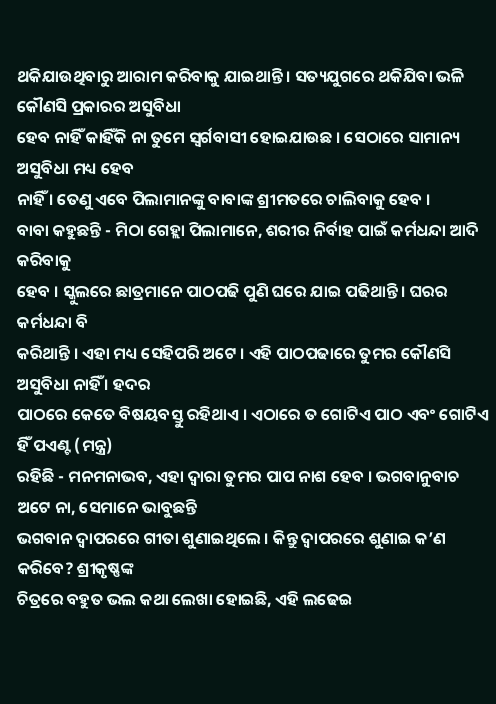ଥକିଯାଉଥିବାରୁ ଆରାମ କରିବାକୁ ଯାଇଥାନ୍ତି । ସତ୍ୟଯୁଗରେ ଥକିଯିବା ଭଳି କୌଣସି ପ୍ରକାରର ଅସୁବିଧା
ହେବ ନାହିଁ କାହିଁକି ନା ତୁମେ ସ୍ୱର୍ଗବାସୀ ହୋଇଯାଉଛ । ସେଠାରେ ସାମାନ୍ୟ ଅସୁବିଧା ମଧ୍ୟ ହେବ
ନାହିଁ । ତେଣୁ ଏବେ ପିଲାମାନଙ୍କୁ ବାବାଙ୍କ ଶ୍ରୀମତରେ ଚାଲିବାକୁ ହେବ ।
ବାବା କହୁଛନ୍ତି - ମିଠା ଗେହ୍ଲା ପିଲାମାନେ, ଶରୀର ନିର୍ବାହ ପାଇଁ କର୍ମଧନ୍ଦା ଆଦି କରିବାକୁ
ହେବ । ସ୍କୁଲରେ ଛାତ୍ରମାନେ ପାଠପଢି ପୁଣି ଘରେ ଯାଇ ପଢିଥାନ୍ତି । ଘରର କର୍ମଧନ୍ଦା ବି
କରିଥାନ୍ତି । ଏହା ମଧ୍ୟ ସେହିପରି ଅଟେ । ଏହି ପାଠପଢାରେ ତୁମର କୌଣସି ଅସୁବିଧା ନାହିଁ । ହଦର
ପାଠରେ କେତେ ବିଷୟବସ୍ତୁ ରହିଥାଏ । ଏଠାରେ ତ ଗୋଟିଏ ପାଠ ଏବଂ ଗୋଟିଏ ହିଁ ପଏଣ୍ଟ (ମନ୍ତ୍ର)
ରହିଛି - ମନମନାଭବ, ଏହା ଦ୍ୱାରା ତୁମର ପାପ ନାଶ ହେବ । ଭଗବାନୁବାଚ ଅଟେ ନା, ସେମାନେ ଭାବୁଛନ୍ତି
ଭଗବାନ ଦ୍ୱାପରରେ ଗୀତା ଶୁଣାଇଥିଲେ । କିନ୍ତୁ ଦ୍ୱାପରରେ ଶୁଣାଇ କ’ଣ କରିବେ? ଶ୍ରୀକୃଷ୍ଣଙ୍କ
ଚିତ୍ରରେ ବହୁତ ଭଲ କଥା ଲେଖା ହୋଇଛି, ଏହି ଲଢେଇ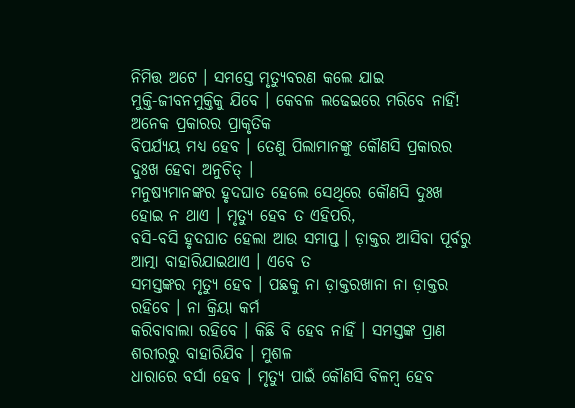ନିମିତ୍ତ ଅଟେ । ସମସ୍ତେ ମୃତ୍ୟୁବରଣ କଲେ ଯାଇ
ମୁକ୍ତି-ଜୀବନମୁକ୍ତିକୁ ଯିବେ । କେବଳ ଲଢେଇରେ ମରିବେ ନାହିଁ! ଅନେକ ପ୍ରକାରର ପ୍ରାକୃତିକ
ବିପର୍ଯ୍ୟୟ ମଧ୍ୟ ହେବ । ତେଣୁ ପିଲାମାନଙ୍କୁ କୌଣସି ପ୍ରକାରର ଦୁଃଖ ହେବା ଅନୁଚିତ୍ ।
ମନୁଷ୍ୟମାନଙ୍କର ହୃଦଘାତ ହେଲେ ସେଥିରେ କୌଣସି ଦୁଃଖ ହୋଇ ନ ଥାଏ । ମୃତ୍ୟୁ ହେବ ତ ଏହିପରି,
ବସି-ବସି ହୃଦଘାତ ହେଲା ଆଉ ସମାପ୍ତ । ଡ଼ାକ୍ତର ଆସିବା ପୂର୍ବରୁ ଆତ୍ମା ବାହାରିଯାଇଥାଏ । ଏବେ ତ
ସମସ୍ତଙ୍କର ମୃତ୍ୟୁ ହେବ । ପଛକୁ ନା ଡ଼ାକ୍ତରଖାନା ନା ଡ଼ାକ୍ତର ରହିବେ । ନା କ୍ରିୟା କର୍ମ
କରିବାବାଲା ରହିବେ । କିଛି ବି ହେବ ନାହିଁ । ସମସ୍ତଙ୍କ ପ୍ରାଣ ଶରୀରରୁ ବାହାରିଯିବ । ମୁଶଳ
ଧାରାରେ ବର୍ସା ହେବ । ମୃତ୍ୟୁ ପାଇଁ କୌଣସି ବିଳମ୍ବ ହେବ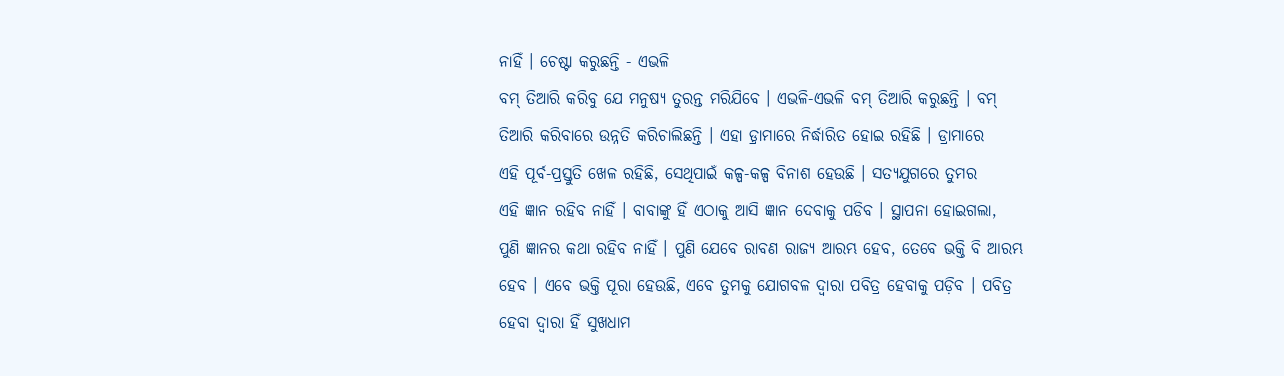ନାହିଁ । ଚେଷ୍ଟା କରୁଛନ୍ତି - ଏଭଳି
ବମ୍ ତିଆରି କରିବୁ ଯେ ମନୁଷ୍ୟ ତୁରନ୍ତ ମରିଯିବେ । ଏଭଳି-ଏଭଳି ବମ୍ ତିଆରି କରୁଛନ୍ତି । ବମ୍
ତିଆରି କରିବାରେ ଉନ୍ନତି କରିଚାଲିଛନ୍ତି । ଏହା ଡ଼୍ରାମାରେ ନିର୍ଦ୍ଧାରିତ ହୋଇ ରହିଛି । ଡ୍ରାମାରେ
ଏହି ପୂର୍ବ-ପ୍ରସ୍ତୁତି ଖେଳ ରହିଛି, ସେଥିପାଇଁ କଳ୍ପ-କଳ୍ପ ବିନାଶ ହେଉଛି । ସତ୍ୟଯୁଗରେ ତୁମର
ଏହି ଜ୍ଞାନ ରହିବ ନାହିଁ । ବାବାଙ୍କୁ ହିଁ ଏଠାକୁ ଆସି ଜ୍ଞାନ ଦେବାକୁ ପଡିବ । ସ୍ଥାପନା ହୋଇଗଲା,
ପୁଣି ଜ୍ଞାନର କଥା ରହିବ ନାହିଁ । ପୁଣି ଯେବେ ରାବଣ ରାଜ୍ୟ ଆରମ୍ଭ ହେବ, ତେବେ ଭକ୍ତି ବି ଆରମ୍ଭ
ହେବ । ଏବେ ଭକ୍ତି ପୂରା ହେଉଛି, ଏବେ ତୁମକୁ ଯୋଗବଳ ଦ୍ୱାରା ପବିତ୍ର ହେବାକୁ ପଡ଼ିବ । ପବିତ୍ର
ହେବା ଦ୍ୱାରା ହିଁ ସୁଖଧାମ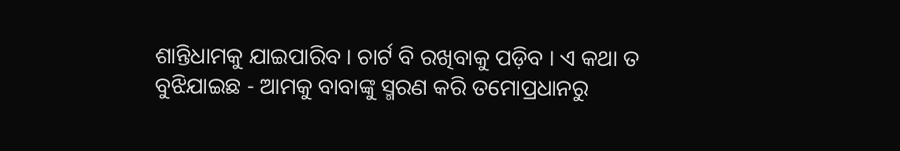ଶାନ୍ତିଧାମକୁ ଯାଇପାରିବ । ଚାର୍ଟ ବି ରଖିବାକୁ ପଡ଼ିବ । ଏ କଥା ତ
ବୁଝିଯାଇଛ - ଆମକୁ ବାବାଙ୍କୁ ସ୍ମରଣ କରି ତମୋପ୍ରଧାନରୁ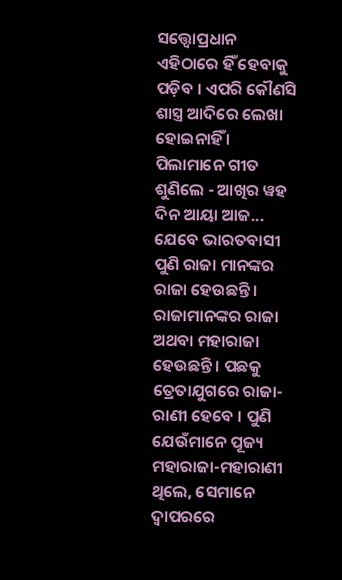ସତ୍ତ୍ୱୋପ୍ରଧାନ ଏହିଠାରେ ହିଁ ହେବାକୁ
ପଡ଼ିବ । ଏପରି କୌଣସି ଶାସ୍ତ୍ର ଆଦିରେ ଲେଖା ହୋଇନାହିଁ । ପିଲାମାନେ ଗୀତ ଶୁଣିଲେ - ଆଖିର ୱହ
ଦିନ ଆୟା ଆଜ... ଯେବେ ଭାରତବାସୀ ପୁଣି ରାଜା ମାନଙ୍କର ରାଜା ହେଉଛନ୍ତି । ରାଜାମାନଙ୍କର ରାଜା
ଅଥବା ମହାରାଜା ହେଉଛନ୍ତି । ପଛକୁ ତ୍ରେତାଯୁଗରେ ରାଜା-ରାଣୀ ହେବେ । ପୁଣି ଯେଉଁମାନେ ପୂଜ୍ୟ
ମହାରାଜା-ମହାରାଣୀ ଥିଲେ, ସେମାନେ ଦ୍ୱାପରରେ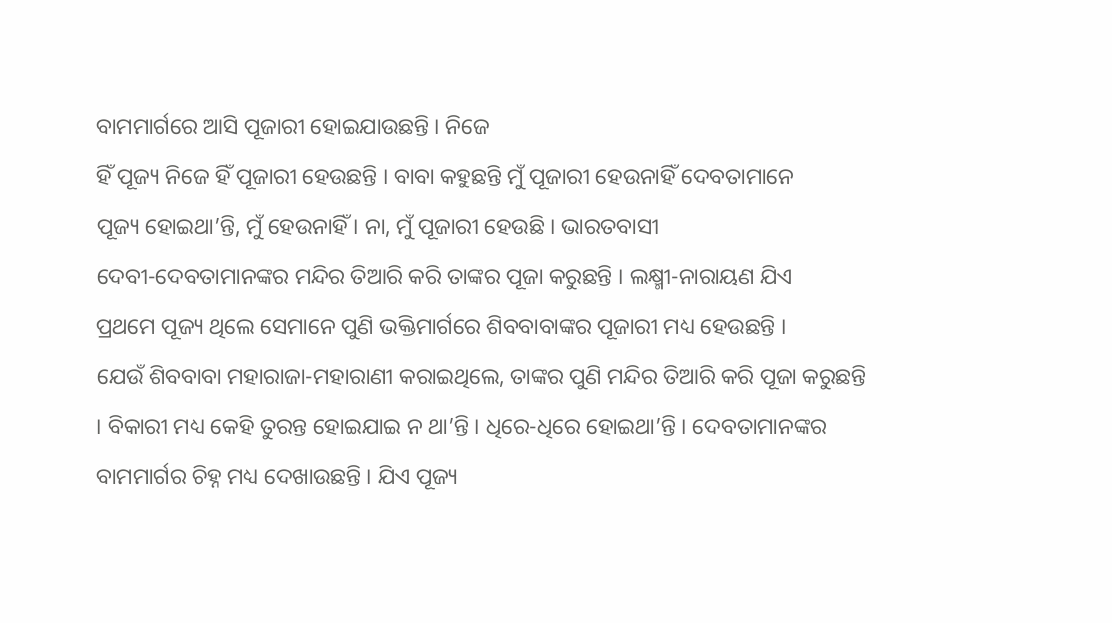ବାମମାର୍ଗରେ ଆସି ପୂଜାରୀ ହୋଇଯାଉଛନ୍ତି । ନିଜେ
ହିଁ ପୂଜ୍ୟ ନିଜେ ହିଁ ପୂଜାରୀ ହେଉଛନ୍ତି । ବାବା କହୁଛନ୍ତି ମୁଁ ପୂଜାରୀ ହେଉନାହିଁ ଦେବତାମାନେ
ପୂଜ୍ୟ ହୋଇଥା’ନ୍ତି, ମୁଁ ହେଉନାହିଁ । ନା, ମୁଁ ପୂଜାରୀ ହେଉଛି । ଭାରତବାସୀ
ଦେବୀ-ଦେବତାମାନଙ୍କର ମନ୍ଦିର ତିଆରି କରି ତାଙ୍କର ପୂଜା କରୁଛନ୍ତି । ଲକ୍ଷ୍ମୀ-ନାରାୟଣ ଯିଏ
ପ୍ରଥମେ ପୂଜ୍ୟ ଥିଲେ ସେମାନେ ପୁଣି ଭକ୍ତିମାର୍ଗରେ ଶିବବାବାଙ୍କର ପୂଜାରୀ ମଧ୍ୟ ହେଉଛନ୍ତି ।
ଯେଉଁ ଶିବବାବା ମହାରାଜା-ମହାରାଣୀ କରାଇଥିଲେ, ତାଙ୍କର ପୁଣି ମନ୍ଦିର ତିଆରି କରି ପୂଜା କରୁଛନ୍ତି
। ବିକାରୀ ମଧ୍ୟ କେହି ତୁରନ୍ତ ହୋଇଯାଇ ନ ଥା’ନ୍ତି । ଧିରେ-ଧିରେ ହୋଇଥା’ନ୍ତି । ଦେବତାମାନଙ୍କର
ବାମମାର୍ଗର ଚିହ୍ନ ମଧ୍ୟ ଦେଖାଉଛନ୍ତି । ଯିଏ ପୂଜ୍ୟ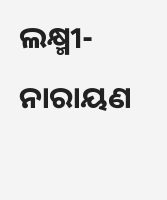ଲକ୍ଷ୍ମୀ-ନାରାୟଣ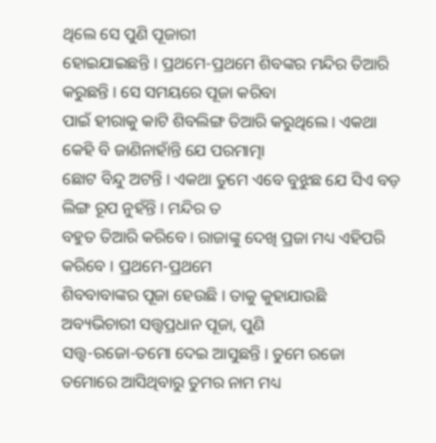ଥିଲେ ସେ ପୁଣି ପୂଜାରୀ
ହୋଇଯାଇଛନ୍ତି । ପ୍ରଥମେ-ପ୍ରଥମେ ଶିବଙ୍କର ମନ୍ଦିର ତିଆରି କରୁଛନ୍ତି । ସେ ସମୟରେ ପୂଜା କରିବା
ପାଇଁ ହୀରାକୁ କାଟି ଶିବଲିଙ୍ଗ ତିଆରି କରୁଥିଲେ । ଏକଥା କେହି ବି ଜାଣିନାହାଁନ୍ତି ଯେ ପରମାତ୍ମା
ଛୋଟ ବିନ୍ଦୁ ଅଟନ୍ତି । ଏକଥା ତୁମେ ଏବେ ବୁଝୁଛ ଯେ ସିଏ ବଡ଼ ଲିଙ୍ଗ ରୂପ ନୁହଁନ୍ତି । ମନ୍ଦିର ତ
ବହୁତ ତିଆରି କରିବେ । ରାଜାଙ୍କୁ ଦେଖି ପ୍ରଜା ମଧ୍ୟ ଏହିପରି କରିବେ । ପ୍ରଥମେ-ପ୍ରଥମେ
ଶିବବାବାଙ୍କର ପୂଜା ହେଉଛି । ତାକୁ କୁହାଯାଉଛି ଅବ୍ୟଭିଚାରୀ ସତ୍ତ୍ୱପ୍ରଧାନ ପୂଜା, ପୁଣି
ସତ୍ତ୍ୱ-ରଜୋ-ତମୋ ଦେଇ ଆସୁଛନ୍ତି । ତୁମେ ରଜୋ ତମୋରେ ଆସିଥିବାରୁ ତୁମର ନାମ ମଧ୍ୟ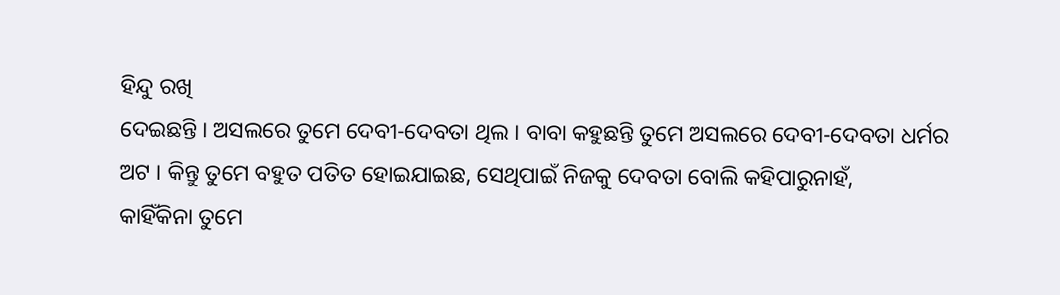ହିନ୍ଦୁ ରଖି
ଦେଇଛନ୍ତି । ଅସଲରେ ତୁମେ ଦେବୀ-ଦେବତା ଥିଲ । ବାବା କହୁଛନ୍ତି ତୁମେ ଅସଲରେ ଦେବୀ-ଦେବତା ଧର୍ମର
ଅଟ । କିନ୍ତୁ ତୁମେ ବହୁତ ପତିତ ହୋଇଯାଇଛ, ସେଥିପାଇଁ ନିଜକୁ ଦେବତା ବୋଲି କହିପାରୁନାହଁ,
କାହିଁକିନା ତୁମେ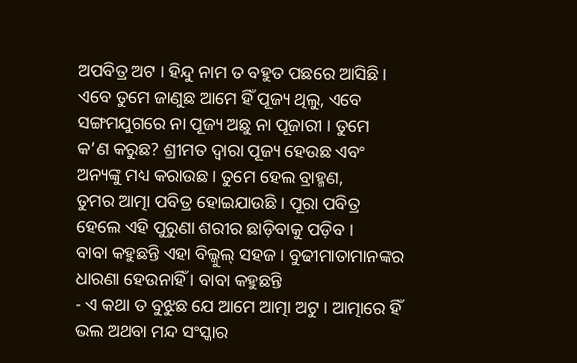ଅପବିତ୍ର ଅଟ । ହିନ୍ଦୁ ନାମ ତ ବହୁତ ପଛରେ ଆସିଛି ।
ଏବେ ତୁମେ ଜାଣୁଛ ଆମେ ହିଁ ପୂଜ୍ୟ ଥିଲୁ, ଏବେ ସଙ୍ଗମଯୁଗରେ ନା ପୂଜ୍ୟ ଅଛୁ ନା ପୂଜାରୀ । ତୁମେ
କ’ଣ କରୁଛ? ଶ୍ରୀମତ ଦ୍ୱାରା ପୂଜ୍ୟ ହେଉଛ ଏବଂ ଅନ୍ୟଙ୍କୁ ମଧ୍ୟ କରାଉଛ । ତୁମେ ହେଲ ବ୍ରାହ୍ମଣ,
ତୁମର ଆତ୍ମା ପବିତ୍ର ହୋଇଯାଉଛି । ପୂରା ପବିତ୍ର ହେଲେ ଏହି ପୁରୁଣା ଶରୀର ଛାଡ଼ିବାକୁ ପଡ଼ିବ ।
ବାବା କହୁଛନ୍ତି ଏହା ବିଲ୍କୁଲ୍ ସହଜ । ବୁଢୀମାତାମାନଙ୍କର ଧାରଣା ହେଉନାହିଁ । ବାବା କହୁଛନ୍ତି
- ଏ କଥା ତ ବୁଝୁଛ ଯେ ଆମେ ଆତ୍ମା ଅଟୁ । ଆତ୍ମାରେ ହିଁ ଭଲ ଅଥବା ମନ୍ଦ ସଂସ୍କାର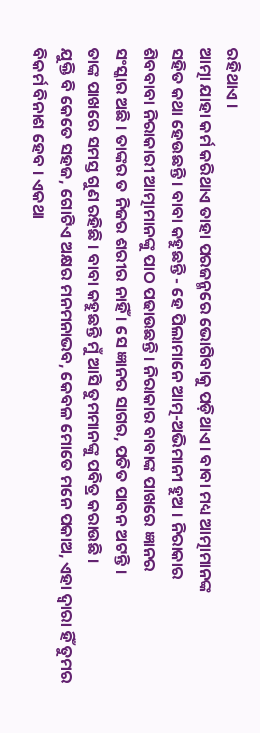ରହିଥାଏ ।
ଆତ୍ମା ଯାହା କର୍ମ କରିଥାଏ ତାହା ପରଜନ୍ମରେ ଭୋଗିବାକୁ ପଡ଼ିଥାଏ । ବାବା ମଧ୍ୟ ଆତ୍ମାମାନଙ୍କ
ସହିତ କଥା ହେଉଛନ୍ତି । ବାବା କହୁଛନ୍ତି - ହେ ପିଲାମାନେ ଆତ୍ମ-ଅଭିମାନୀ ହୁଅ । ନିରାକାର
ଶିବବାବା ନିରାକାରୀ ଆତ୍ମାମାନଙ୍କୁ ପାଠ ପଢାଉଛନ୍ତି । ନିରାକାର ବାବାଙ୍କ ପାଖରେ ଜ୍ଞାନର
ସଂସ୍କାର ଅଛି । ତାଙ୍କର ତ ନିଜର ଶରୀର ନାହିଁ । ସେ ଜ୍ଞାନର ସାଗର, ପତିତ ପାବନ ଅଟନ୍ତି ।
ତାଙ୍କ ପାଖରେ ସମସ୍ତ ଗୁଣ ରହିଛି । ବାବା କହୁଛନ୍ତି ମୁଁ ଆସି ତୁମମାନଙ୍କୁ ପବିତ୍ର କରାଉଛି ।
ଯୁକ୍ତି ବି କେତେ ସହଜ, ଗୋଟିଏ ଅକ୍ଷର ମନମନାଭବ, କେବଳ ମୋତେ ମନେ ପକାଅ, ଏହା ଦ୍ୱାରା ହିଁ ତୁମର
ବିକର୍ମ ବିନାଶ ହେବ । ଏକଥା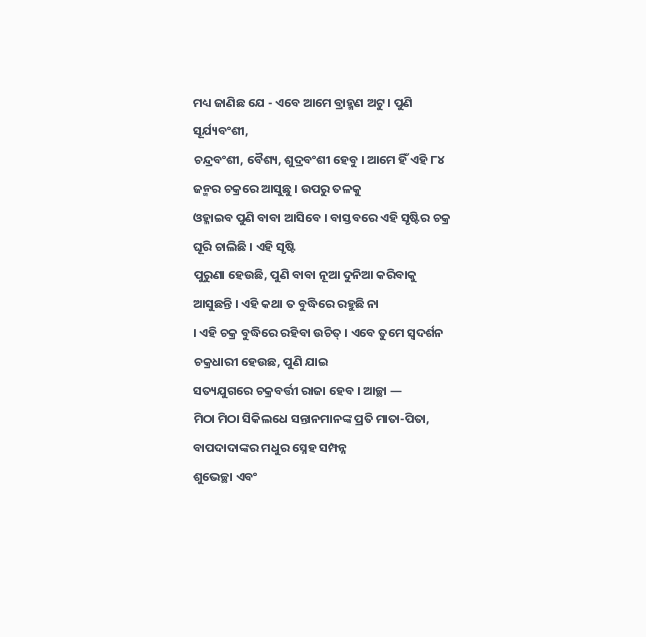ମଧ୍ୟ ଜାଣିଛ ଯେ - ଏବେ ଆମେ ବ୍ରାହ୍ମଣ ଅଟୁ । ପୁଣି ସୂର୍ଯ୍ୟବଂଶୀ,
ଚନ୍ଦ୍ରବଂଶୀ, ବୈଶ୍ୟ, ଶୁଦ୍ରବଂଶୀ ହେବୁ । ଆମେ ହିଁ ଏହି ୮୪ ଜନ୍ମର ଚକ୍ରରେ ଆସୁଛୁ । ଉପରୁ ତଳକୁ
ଓହ୍ଳାଇବ ପୁଣି ବାବା ଆସିବେ । ବାସ୍ତବରେ ଏହି ସୃଷ୍ଟିର ଚକ୍ର ଘୂରି ଚାଲିଛି । ଏହି ସୃଷ୍ଟି
ପୁରୁଣା ହେଉଛି, ପୁଣି ବାବା ନୂଆ ଦୁନିଆ କରିବାକୁ ଆସୁଛନ୍ତି । ଏହି କଥା ତ ବୁଦ୍ଧିରେ ରହୁଛି ନା
। ଏହି ଚକ୍ର ବୁଦ୍ଧିରେ ରହିବା ଉଚିତ୍ । ଏବେ ତୁମେ ସ୍ୱଦର୍ଶନ ଚକ୍ରଧାରୀ ହେଉଛ, ପୁଣି ଯାଇ
ସତ୍ୟଯୁଗରେ ଚକ୍ରବର୍ତ୍ତୀ ରାଜା ହେବ । ଆଚ୍ଛା —
ମିଠା ମିଠା ସିକିଲଧେ ସନ୍ତାନମାନଙ୍କ ପ୍ରତି ମାତା-ପିତା, ବାପଦାଦାଙ୍କର ମଧୁର ସ୍ନେହ ସମ୍ପନ୍ନ
ଶୁଭେଚ୍ଛା ଏବଂ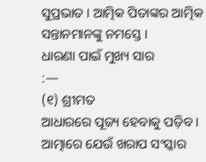ସୁପ୍ରଭାତ । ଆତ୍ମିକ ପିତାଙ୍କର ଆତ୍ମିକ ସନ୍ତାନମାନଙ୍କୁ ନମସ୍ତେ ।
ଧାରଣା ପାଇଁ ମୁଖ୍ୟ ସାର
:—
(୧) ଶ୍ରୀମତ
ଆଧାରରେ ପୂଜ୍ୟ ହେବାକୁ ପଡ଼ିବ । ଆତ୍ମାରେ ଯେଉଁ ଖରାପ ସଂସ୍କାର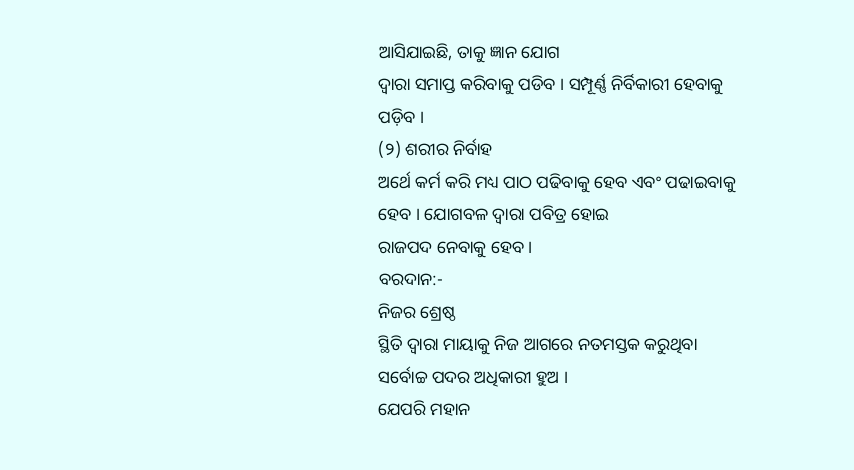ଆସିଯାଇଛି, ତାକୁ ଜ୍ଞାନ ଯୋଗ
ଦ୍ୱାରା ସମାପ୍ତ କରିବାକୁ ପଡିବ । ସମ୍ପୂର୍ଣ୍ଣ ନିର୍ବିକାରୀ ହେବାକୁ ପଡ଼ିବ ।
(୨) ଶରୀର ନିର୍ବାହ
ଅର୍ଥେ କର୍ମ କରି ମଧ୍ୟ ପାଠ ପଢିବାକୁ ହେବ ଏବଂ ପଢାଇବାକୁ ହେବ । ଯୋଗବଳ ଦ୍ୱାରା ପବିତ୍ର ହୋଇ
ରାଜପଦ ନେବାକୁ ହେବ ।
ବରଦାନ:-
ନିଜର ଶ୍ରେଷ୍ଠ
ସ୍ଥିତି ଦ୍ୱାରା ମାୟାକୁ ନିଜ ଆଗରେ ନତମସ୍ତକ କରୁଥିବା ସର୍ବୋଚ୍ଚ ପଦର ଅଧିକାରୀ ହୁଅ ।
ଯେପରି ମହାନ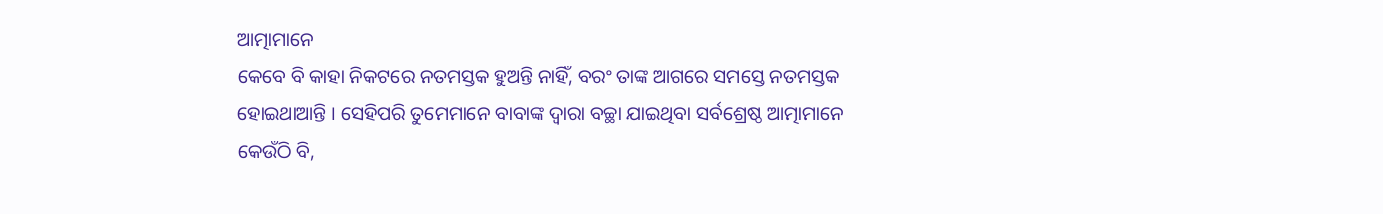ଆତ୍ମାମାନେ
କେବେ ବି କାହା ନିକଟରେ ନତମସ୍ତକ ହୁଅନ୍ତି ନାହିଁ, ବରଂ ତାଙ୍କ ଆଗରେ ସମସ୍ତେ ନତମସ୍ତକ
ହୋଇଥାଆନ୍ତି । ସେହିପରି ତୁମେମାନେ ବାବାଙ୍କ ଦ୍ୱାରା ବଚ୍ଛା ଯାଇଥିବା ସର୍ବଶ୍ରେଷ୍ଠ ଆତ୍ମାମାନେ
କେଉଁଠି ବି,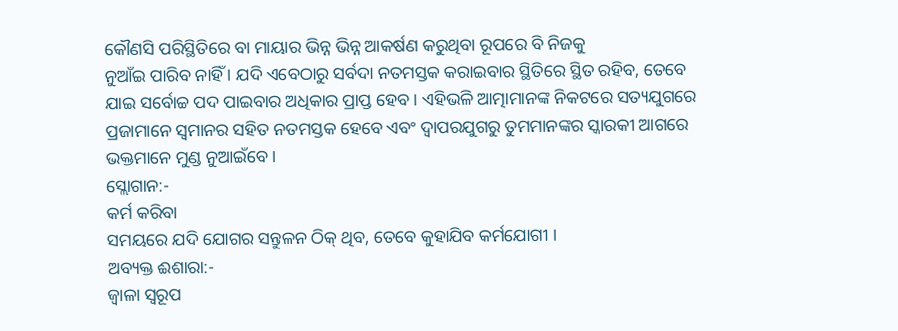କୌଣସି ପରିସ୍ଥିତିରେ ବା ମାୟାର ଭିନ୍ନ ଭିନ୍ନ ଆକର୍ଷଣ କରୁଥିବା ରୂପରେ ବି ନିଜକୁ
ନୁଆଁଇ ପାରିବ ନାହିଁ । ଯଦି ଏବେଠାରୁ ସର୍ବଦା ନତମସ୍ତକ କରାଇବାର ସ୍ଥିତିରେ ସ୍ଥିତ ରହିବ, ତେବେ
ଯାଇ ସର୍ବୋଚ୍ଚ ପଦ ପାଇବାର ଅଧିକାର ପ୍ରାପ୍ତ ହେବ । ଏହିଭଳି ଆତ୍ମାମାନଙ୍କ ନିକଟରେ ସତ୍ୟଯୁଗରେ
ପ୍ରଜାମାନେ ସ୍ୱମାନର ସହିତ ନତମସ୍ତକ ହେବେ ଏବଂ ଦ୍ୱାପରଯୁଗରୁ ତୁମମାନଙ୍କର ସ୍କାରକୀ ଆଗରେ
ଭକ୍ତମାନେ ମୁଣ୍ଡ ନୁଆଇଁବେ ।
ସ୍ଲୋଗାନ:-
କର୍ମ କରିବା
ସମୟରେ ଯଦି ଯୋଗର ସନ୍ତୁଳନ ଠିକ୍ ଥିବ, ତେବେ କୁହାଯିବ କର୍ମଯୋଗୀ ।
ଅବ୍ୟକ୍ତ ଈଶାରା:-
ଜ୍ୱାଳା ସ୍ୱରୂପ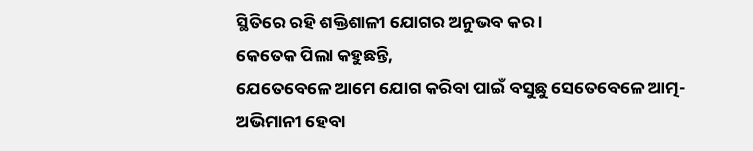ସ୍ଥିତିରେ ରହି ଶକ୍ତିଶାଳୀ ଯୋଗର ଅନୁଭବ କର ।
କେତେକ ପିଲା କହୁଛନ୍ତି,
ଯେତେବେଳେ ଆମେ ଯୋଗ କରିବା ପାଇଁ ବସୁଛୁ ସେତେବେଳେ ଆତ୍ମ-ଅଭିମାନୀ ହେବା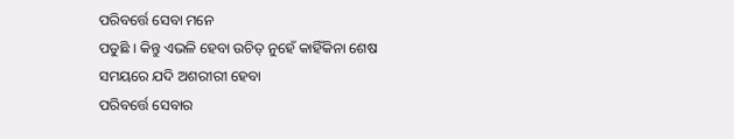ପରିବର୍ତ୍ତେ ସେବା ମନେ
ପଡୁଛି । କିନ୍ତୁ ଏଭଳି ହେବା ଉଚିତ୍ ନୁହେଁ କାହିଁକିନା ଶେଷ ସମୟରେ ଯଦି ଅଶରୀରୀ ହେବା
ପରିବର୍ତ୍ତେ ସେବାର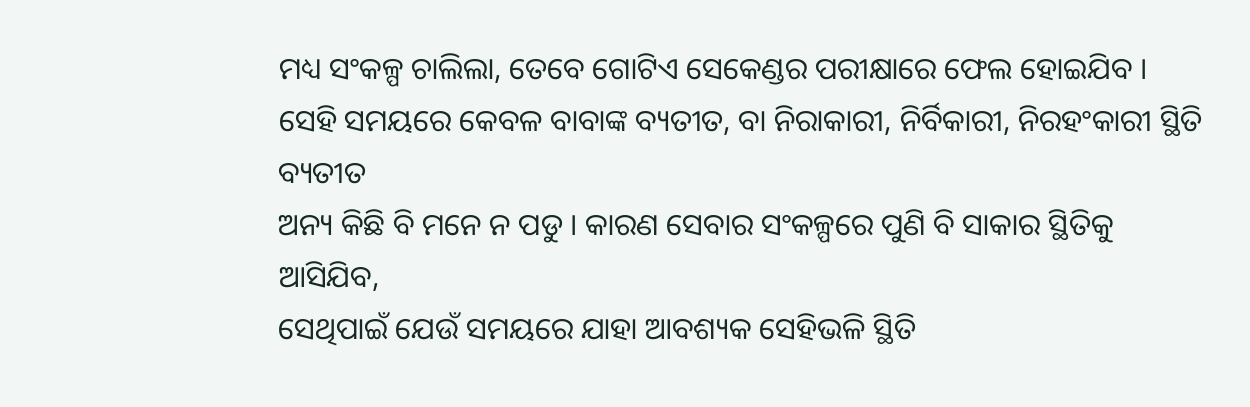ମଧ୍ୟ ସଂକଳ୍ପ ଚାଲିଲା, ତେବେ ଗୋଟିଏ ସେକେଣ୍ଡର ପରୀକ୍ଷାରେ ଫେଲ ହୋଇଯିବ ।
ସେହି ସମୟରେ କେବଳ ବାବାଙ୍କ ବ୍ୟତୀତ, ବା ନିରାକାରୀ, ନିର୍ବିକାରୀ, ନିରହଂକାରୀ ସ୍ଥିତି ବ୍ୟତୀତ
ଅନ୍ୟ କିଛି ବି ମନେ ନ ପଡୁ । କାରଣ ସେବାର ସଂକଳ୍ପରେ ପୁଣି ବି ସାକାର ସ୍ଥିତିକୁ ଆସିଯିବ,
ସେଥିପାଇଁ ଯେଉଁ ସମୟରେ ଯାହା ଆବଶ୍ୟକ ସେହିଭଳି ସ୍ଥିତି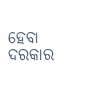ହେବା ଦରକାର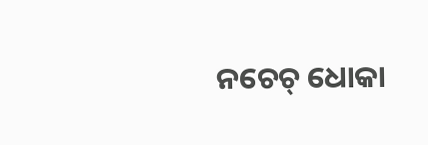ନଚେଚ୍ ଧୋକା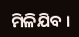ମିଳିଯିବ ।